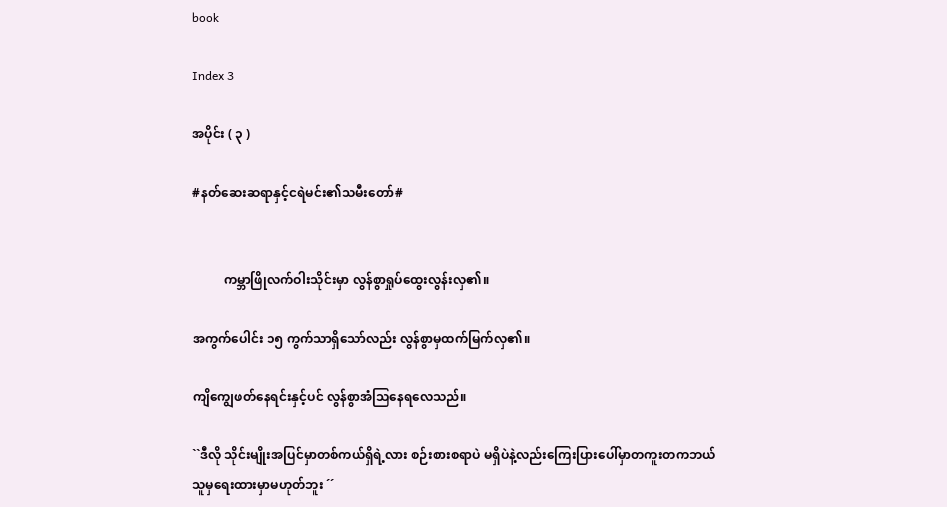book

Index 3

အပိုင်း ( ၃ )

#နတ်ဆေးဆရာနှင့်ငရဲမင်း၏သမီးတော်#


          ကမ္ဘာဖြိုလက်ဝါးသိုင်းမှာ လွန်စွာရှုပ်ထွေးလွန်းလှ၏။

အကွက်ပေါင်း ၁၅ ကွက်သာရှိသော်လည်း လွန်စွာမှထက်မြက်လှ၏။

ကျိကျွေဖတ်နေရင်းနှင့်ပင် လွန်စွာအံသြနေရလေသည်။

``ဒီလို သိုင်းမျိုးအပြင်မှာတစ်ကယ်ရှိရဲ့လား စဉ်းစားစရာပဲ မရှိပဲနဲ့လည်းကြေးပြားပေါ်မှာတကူးတကဘယ်သူမှရေးထားမှာမဟုတ်ဘူး ´´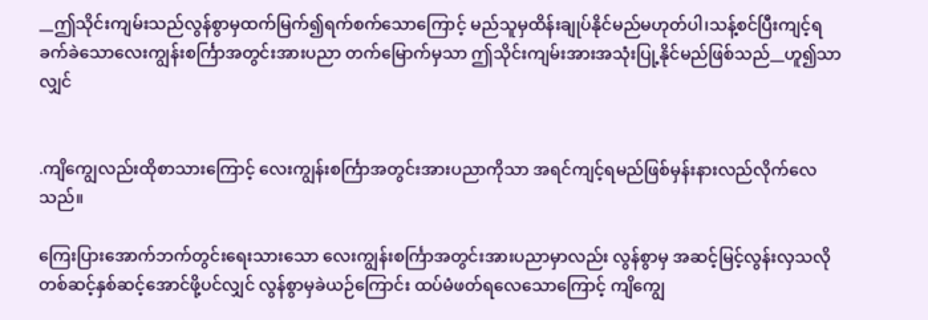__ဤသိုင်းကျမ်းသည်လွန်စွာမှထက်မြက်၍ရက်စက်သောကြောင့် မည်သူမှထိန်းချုပ်နိုင်မည်မဟုတ်ပါ၊သန့်စင်ပြီးကျင့်ရခက်ခဲသောလေးကျွန်းစင်္ကြာအတွင်းအားပညာ တက်မြောက်မှသာ ဤသိုင်းကျမ်းအားအသုံးပြု့နိုင်မည်ဖြစ်သည်__ဟူ၍သာလျှင်


.ကျိကျွေလည်းထိုစာသားကြောင့် လေးကျွန်းစင်္ကြာအတွင်းအားပညာကိုသာ အရင်ကျင့်ရမည်ဖြစ်မှန်းနားလည်လိုက်လေသည်။

ကြေးပြားအောက်ဘက်တွင်းရေးသားသော လေးကျွန်းစင်္ကြာအတွင်းအားပညာမှာလည်း လွန်စွာမှ အဆင့်မြင့်လွန်းလှသလို တစ်ဆင့်နှစ်ဆင့်အောင်ဖို့ပင်လျှင် လွန်စွာမှခဲယဉ်ကြောင်း ထပ်မံဖတ်ရလေသောကြောင့် ကျိကျွေ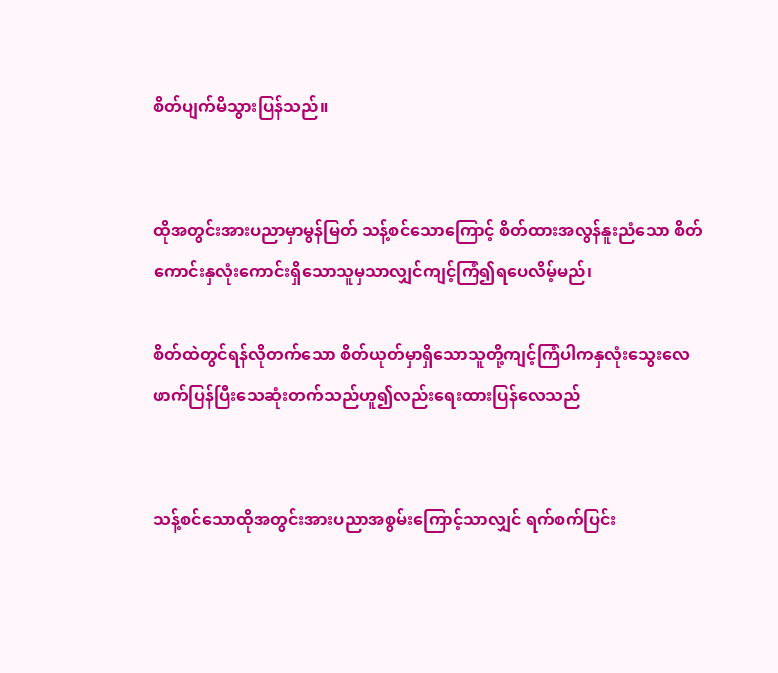စိတ်ပျက်မိသွားပြန်သည်။


ထိုအတွင်းအားပညာမှာမွန်မြတ် သန့်စင်သောကြောင့် စိတ်ထားအလွန်နူးညံသော စိတ်ကောင်းနှလုံးကောင်းရှိသောသူမှသာလျှင်ကျင့်ကြံ၍ရပေလိမ့်မည်၊

စိတ်ထဲတွင်ရန်လိုတက်သော စိတ်ယုတ်မှာရှိသောသူတို့ကျင့်ကြံပါကနှလုံးသွေးလေဖာက်ပြန်ပြီးသေဆုံးတက်သည်ဟူ၍လည်းရေးထားပြန်လေသည်


သန့်စင်သောထိုအတွင်းအားပညာအစွမ်းကြောင့်သာလျှင် ရက်စက်ပြင်း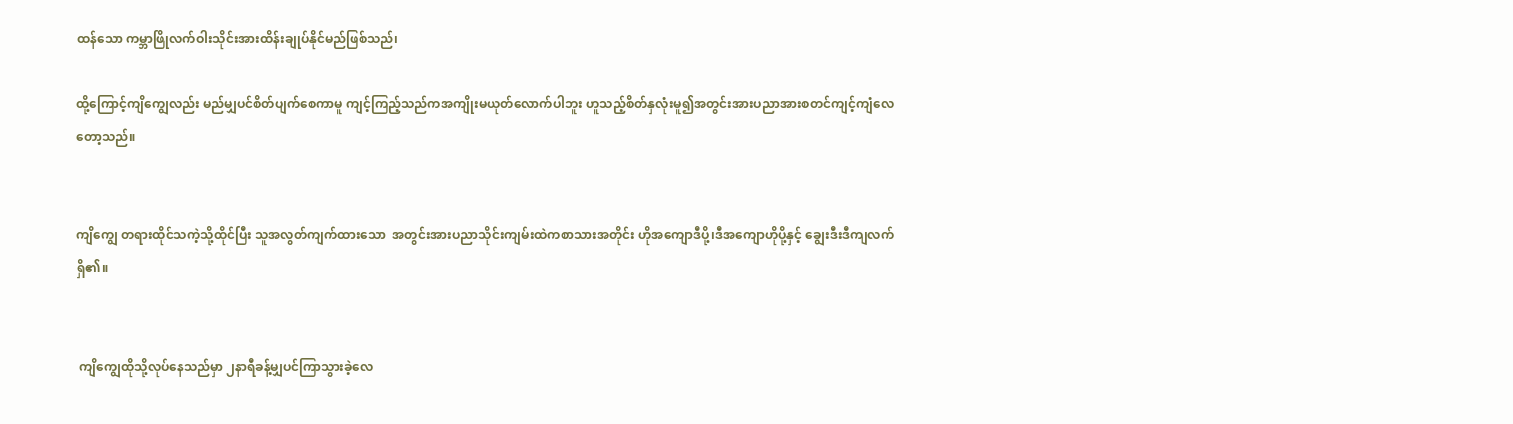ထန်သော ကမ္ဘာဖြိုလက်ဝါးသိုင်းအားထိန်းချုပ်နိုင်မည်ဖြစ်သည်၊

ထို့ကြောင့်ကျိကျွေလည်း မည်မျှပင်စိတ်ပျက်စေကာမူ ကျင့်ကြည့်သည်ကအကျိုးမယုတ်လောက်ပါဘူး ဟူသည့်စိတ်နှလုံးမူ၍အတွင်းအားပညာအားစတင်ကျင့်ကျံလေတော့သည်။


ကျိကျွေ တရားထိုင်သကဲ့သို့ထိုင်ပြီး သူအလွတ်ကျက်ထားသော  အတွင်းအားပညာသိုင်းကျမ်းထဲကစာသားအတိုင်း ဟိုအကျောဒီပို့၊ဒီအကျောဟိုပို့နှင့် ချွေးဒီးဒီကျလက်ရှိ၏။


 ကျိကျွေထိုသို့လုပ်နေသည်မှာ ၂နာရီခန့်မျှပင်ကြာသွားခဲ့လေ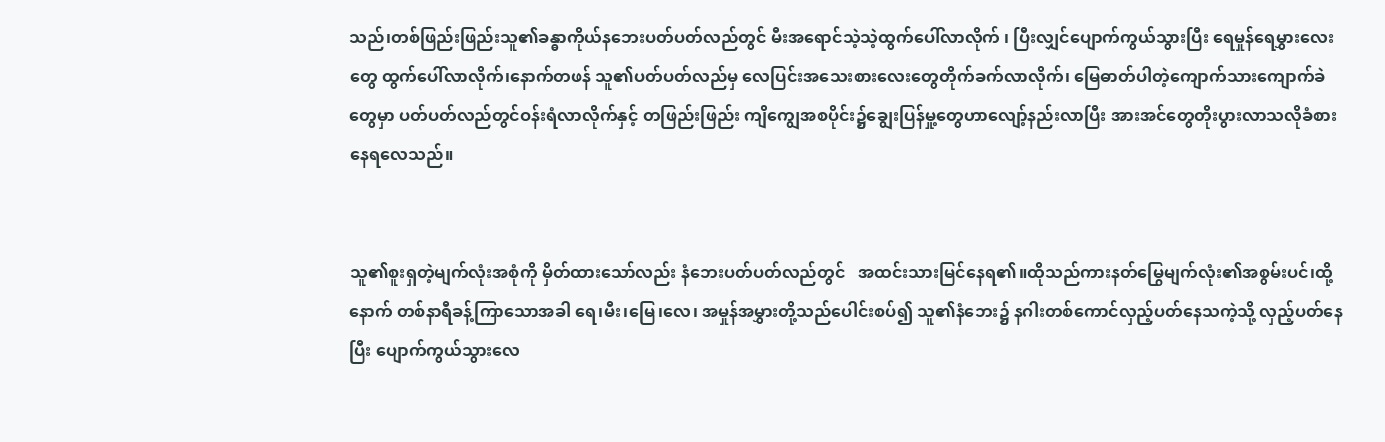သည်၊တစ်ဖြည်းဖြည်းသူ၏ခန္ဓာကိုယ်နဘေးပတ်ပတ်လည်တွင် မီးအရောင်သဲ့သဲ့ထွက်ပေါ်လာလိုက် ၊ ပြီးလျှင်ပျောက်ကွယ်သွားပြီး ရေမှုန်ရေမွှားလေးတွေ ထွက်ပေါ်လာလိုက်၊နောက်တဖန် သူ၏ပတ်ပတ်လည်မှ လေပြင်းအသေးစားလေးတွေတိုက်ခက်လာလိုက်၊ မြေဓာတ်ပါတဲ့ကျောက်သားကျောက်ခဲတွေမှာ ပတ်ပတ်လည်တွင်ဝန်းရံလာလိုက်နှင့် တဖြည်းဖြည်း ကျိကျွေအစပိုင်း၌ချွေးပြန်မှု့တွေဟာလျော့်နည်းလာပြီး အားအင်တွေတိုးပွားလာသလိုခံစားနေရလေသည်။


သူ၏စူးရှတဲ့မျက်လုံးအစုံကို မှိတ်ထားသော်လည်း နံဘေးပတ်ပတ်လည်တွင်   အထင်းသားမြင်နေရ၏။ထိုသည်ကားနတ်မြွေမျက်လုံး၏အစွမ်းပင်၊ထို့နောက် တစ်နာရီခန့်ကြာသောအခါ ရေ၊မီး၊မြေ၊လေ၊ အမှုန်အမွှားတို့သည်ပေါင်းစပ်၍ သူ၏နံဘေး၌ နဂါးတစ်ကောင်လှည့်ပတ်နေသကဲ့သို့ လှည့်ပတ်နေပြီး ပျောက်ကွယ်သွားလေ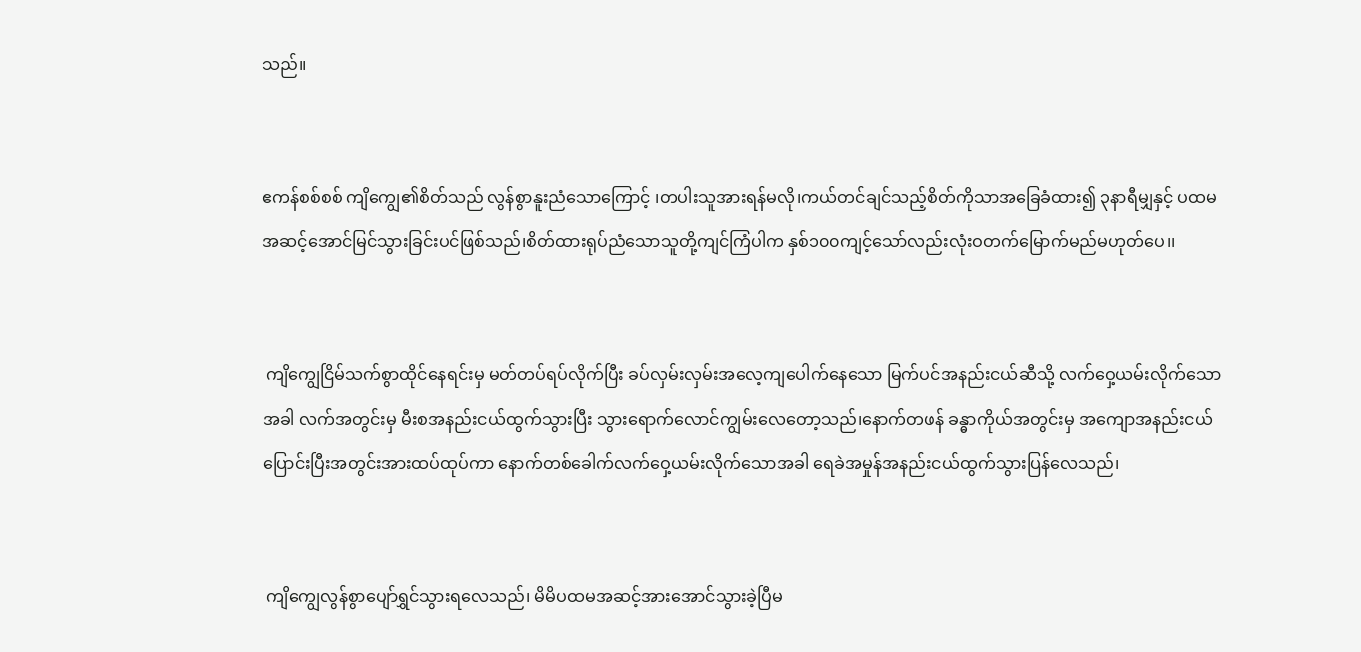သည်။


ဧကန်စစ်စစ် ကျိကျွေ၏စိတ်သည် လွန်စွာနူးညံသောကြောင့် ၊တပါးသူအားရန်မလို၊ကယ်တင်ချင်သည့်စိတ်ကိုသာအခြေခံထား၍ ၃နာရီမျှနှင့် ပထမအဆင့်အောင်မြင်သွားခြင်းပင်ဖြစ်သည်၊စိတ်ထားရုပ်ညံသောသူတို့ကျင်ကြံပါက နှစ်၁၀၀ကျင့်သော်လည်းလုံးဝတက်မြောက်မည်မဟုတ်ပေ၊၊


 ကျိကျွေငြိမ်သက်စွာထိုင်နေရင်းမှ မတ်တပ်ရပ်လိုက်ပြီး ခပ်လှမ်းလှမ်းအလေ့ကျပေါက်နေသော မြက်ပင်အနည်းငယ်ဆီသို့ လက်ဝှေ့ယမ်းလိုက်သောအခါ လက်အတွင်းမှ မီးစအနည်းငယ်ထွက်သွားပြီး သွားရောက်လောင်ကျွမ်းလေတော့သည်၊နောက်တဖန် ခန္ဓာကိုယ်အတွင်းမှ အကျောအနည်းငယ်ပြောင်းပြီးအတွင်းအားထပ်ထုပ်ကာ နောက်တစ်ခေါက်လက်ဝှေ့ယမ်းလိုက်သောအခါ ရေခဲအမှုန်အနည်းငယ်ထွက်သွားပြန်လေသည်၊


 ကျိကျွေလွန်စွာပျော်ရွှင်သွားရလေသည်၊ မိမိပထမအဆင့်အားအောင်သွားခဲ့ပြီမ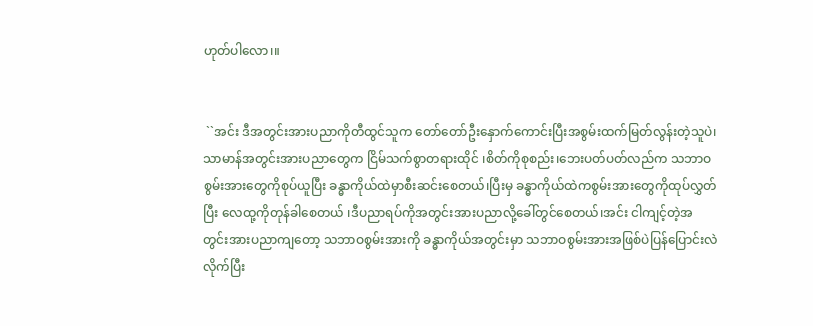ဟုတ်ပါလော၊။


 ``အင်း ဒီအတွင်းအားပညာကိုတီထွင်သူက တော်တော်ဦးနှောက်ကောင်းပြီးအစွမ်းထက်မြတ်လွန်းတဲ့သူပဲ၊ သာမာန်အတွင်းအားပညာတွေက ငြိမ်သက်စွာတရားထိုင် ၊စိတ်ကိုစုစည်း၊ဘေးပတ်ပတ်လည်က သဘာဝစွမ်းအားတွေကိုစုပ်ယူပြီး ခန္ဓာကိုယ်ထဲမှာစီးဆင်းစေတယ်၊ပြီးမှ ခန္ဓာကိုယ်ထဲကစွမ်းအားတွေကိုထုပ်လွှတ်ပြီး လေထု့ကိုတုန်ခါစေတယ် ၊ဒီပညာရပ်ကိုအတွင်းအားပညာလို့ခေါ်တွင်စေတယ်၊အင်း ငါကျင့်တဲ့အတွင်းအားပညာကျတော့ သဘာဝစွမ်းအားကို ခန္ဓာကိုယ်အတွင်းမှာ သဘာဝစွမ်းအားအဖြစ်ပဲပြန်ပြောင်းလဲလိုက်ပြီး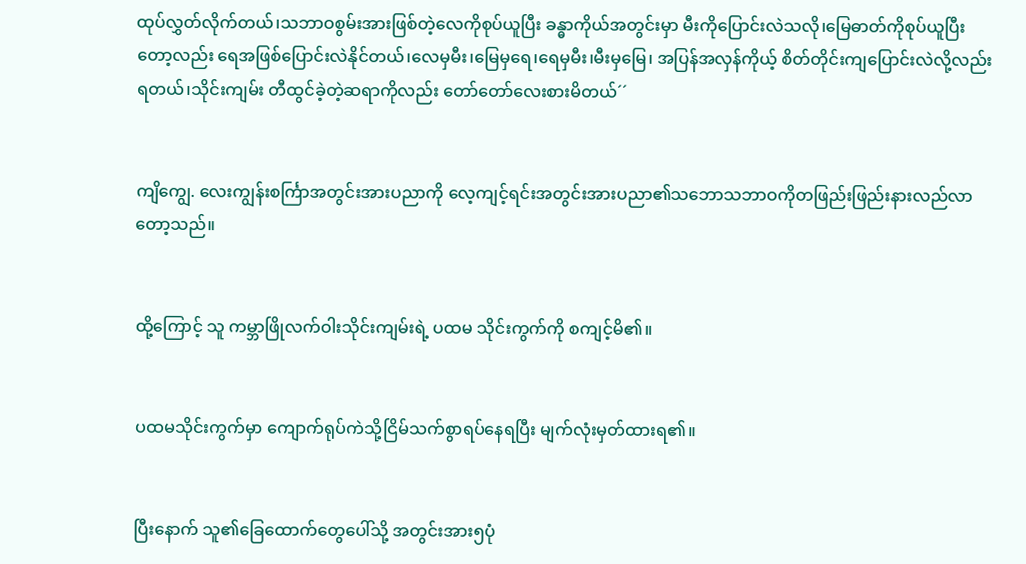ထုပ်လွှတ်လိုက်တယ်၊သဘာဝစွမ်းအားဖြစ်တဲ့လေကိုစုပ်ယူပြီး ခန္ဓာကိုယ်အတွင်းမှာ မီးကိုပြောင်းလဲသလို၊မြေဓာတ်ကိုစုပ်ယူပြီးတော့လည်း ရေအဖြစ်ပြောင်းလဲနိုင်တယ်၊လေမှမီး၊မြေမှရေ၊ရေမှမီး၊မီးမှမြေ၊ အပြန်အလှန်ကိုယ့် စိတ်တိုင်းကျပြောင်းလဲလို့လည်းရတယ်၊သိုင်းကျမ်း တီထွင်ခဲ့တဲ့ဆရာကိုလည်း တော်တော်လေးစားမိတယ်´´


ကျိကျွေ. လေးကျွန်းစင်္ကြာအတွင်းအားပညာကို လေ့ကျင့်ရင်းအတွင်းအားပညာ၏သဘောသဘာဝကိုတဖြည်းဖြည်းနားလည်လာတော့သည်။


ထို့ကြောင့် သူ ကမ္ဘာဖြိုလက်ဝါးသိုင်းကျမ်းရဲ့ ပထမ သိုင်းကွက်ကို စကျင့်မိ၏။


ပထမသိုင်းကွက်မှာ ကျောက်ရုပ်ကဲသို့ငြိမ်သက်စွာရပ်နေရပြီး မျက်လုံးမှတ်ထားရ၏။


ပြီးနောက် သူ၏ခြေထောက်တွေပေါ်သို့ အတွင်းအား၅ပုံ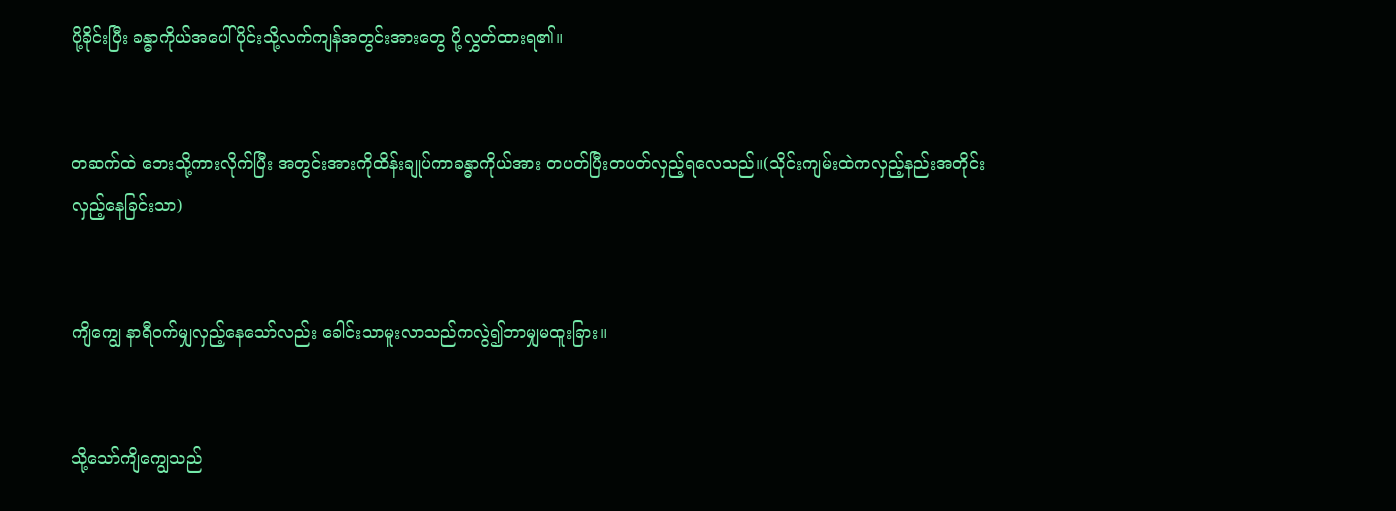ပို့ခိုင်းပြီး ခန္ဓာကိုယ်အပေါ်ပိုင်းသို့လက်ကျန်အတွင်းအားတွေ ပို့လွှတ်ထားရ၏။


တဆက်ထဲ ဘေးသို့ကားလိုက်ပြီး အတွင်းအားကိုထိန်းချုပ်ကာခန္ဓာကိုယ်အား တပတ်ပြီးတပတ်လှည့်ရလေသည်။(သိုင်းကျမ်းထဲကလှည့်နည်းအတိုင်းလှည့်နေခြင်းသာ)


ကျိကျွေ နာရီဝက်မျှလှည့်နေသော်လည်း ခေါင်းသာမူးလာသည်ကလွဲ၍ဘာမျှမထူးခြား။


သို့သော်ကျိကျွေသည်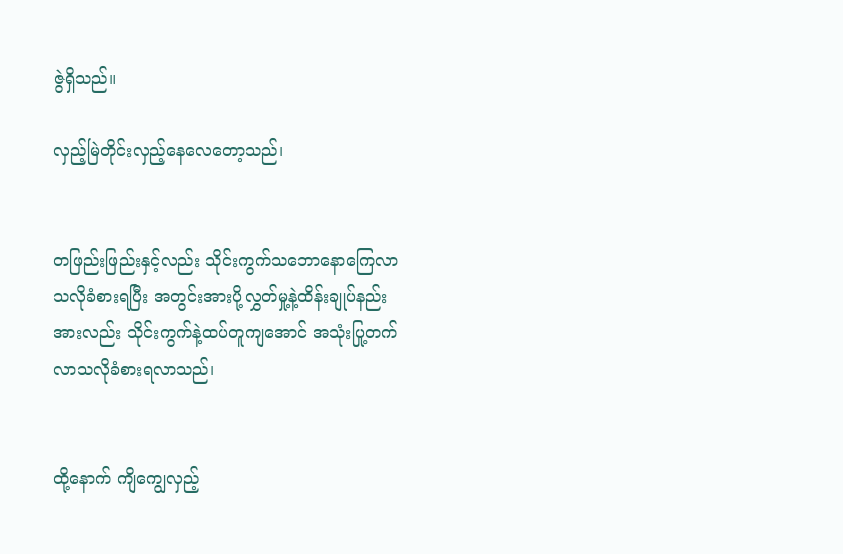ဇွဲရှိသည်။

လှည့်မြဲတိုင်းလှည့်နေလေတော့သည်၊


တဖြည်းဖြည်းနှင့်လည်း သိုင်းကွက်သဘောနောကြေလာသလိုခံစားရပြီး အတွင်းအားပို့လွှတ်မှု့နဲ့ထိန်းချုပ်နည်းအားလည်း သိုင်းကွက်နဲ့ထပ်တူကျအောင် အသုံးပြု့တက်လာသလိုခံစားရလာသည်၊


ထို့နောက် ကျိကျွေလှည့်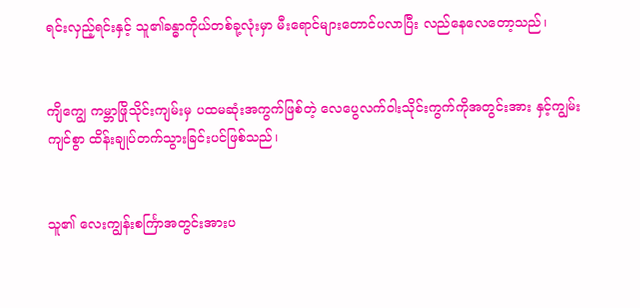ရင်းလှည့်ရင်းနှင့် သူ၏ခန္ဓာကိုယ်တစ်ခု့လုံးမှာ မီးရောင်များတောင်ပလာပြီး လည်နေလေတော့သည်၊


ကျိကျွေ ကမ္ဘာဖြိုသိုင်းကျမ်းမှ ပထမဆုံးအကွက်ဖြစ်တဲ့ လေပွေလက်ဝါးသိုင်းကွက်ကိုအတွင်းအား နှင့်ကျွမ်းကျင်စွာ ထိန်းချုပ်တက်သွားခြင်းပင်ဖြစ်သည်၊


သူ၏ လေးကျွန်းစင်္ကြာအတွင်းအားပ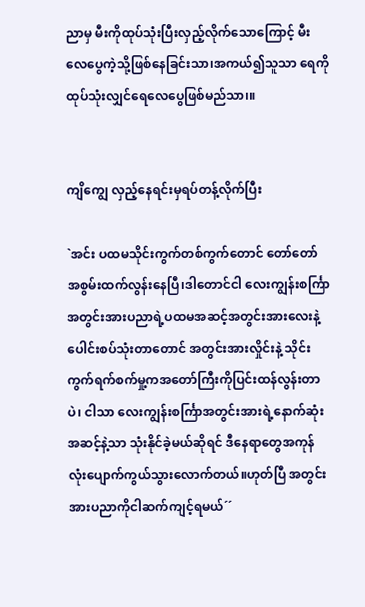ညာမှ မီးကိုထုပ်သုံးပြီးလှည့်လိုက်သောကြောင့် မီးလေပွေကဲ့သို့ဖြစ်နေခြင်းသာ၊အကယ်၍သူသာ ရေကိုထုပ်သုံးလျှင်ရေလေပွေဖြစ်မည်သာ၊။


ကျိကျွေ လှည့်နေရင်းမှရပ်တန့်လိုက်ပြီး

`အင်း ပထမသိုင်းကွက်တစ်ကွက်တောင် တော်တော်အစွမ်းထက်လွန်းနေပြီ၊ဒါတောင်ငါ လေးကျွန်းစင်္ကြာအတွင်းအားပညာရဲ့ပထမအဆင့်အတွင်းအားလေးနဲ့ ပေါင်းစပ်သုံးတာတောင် အတွင်းအားလှိုင်းနဲ့ သိုင်းကွက်ရက်စက်မှု့ကအတော်ကြီးကိုပြင်းထန်လွန်းတာပဲ၊ ငါသာ လေးကျွန်းစင်္ကြာအတွင်းအားရဲ့နောက်ဆုံးအဆင့်နဲ့သာ သုံးနိုင်ခဲ့မယ်ဆိုရင် ဒီနေရာတွေအကုန်လုံးပျောက်ကွယ်သွားလောက်တယ်။ဟုတ်ပြီ အတွင်းအားပညာကိုငါဆက်ကျင့်ရမယ်´´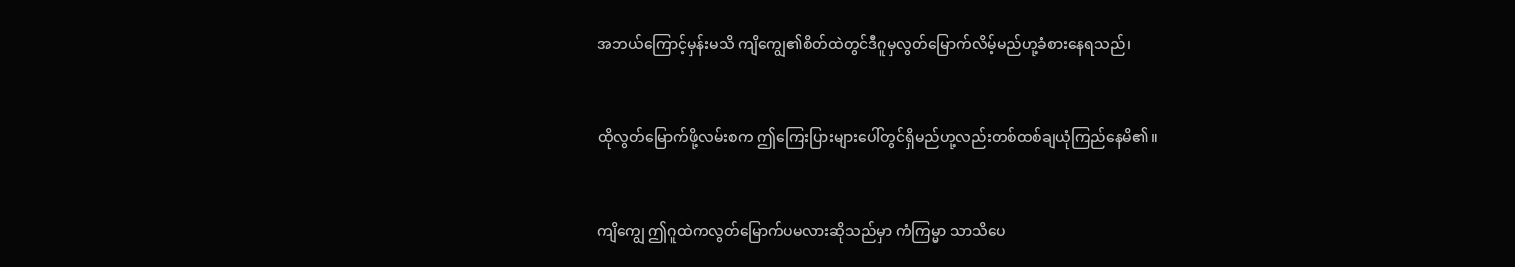အဘယ်ကြောင့်မှန်းမသိ ကျိကျွေ၏စိတ်ထဲတွင်ဒီဂူမှလွတ်မြောက်လိမ့်မည်ဟု့ခံစားနေရသည်၊


ထိုလွတ်မြောက်ဖို့လမ်းစက ဤကြေးပြားများပေါ်တွင်ရှိမည်ဟု့လည်းတစ်ထစ်ချယုံကြည်နေမိ၏။


ကျိကျွေ ဤဂူထဲကလွတ်မြောက်ပမလားဆိုသည်မှာ ကံကြမ္မာ သာသိပေ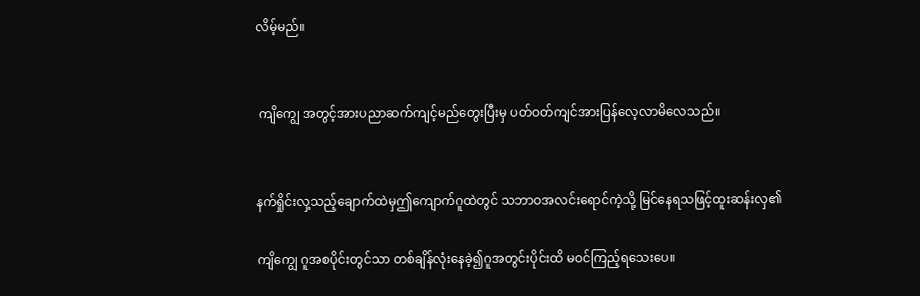လိမ့်မည်။


 ကျိကျွေ အတွင့်အားပညာဆက်ကျင့်မည်တွေးပြီးမှ ပတ်ဝတ်ကျင်အားပြန်လေ့လာမိလေသည်။


နက်ရှိုင်းလှ့သည့်ချောက်ထဲမှဤကျောက်ဂူထဲတွင် သဘာဝအလင်းရောင်ကဲ့သို့ မြင်နေရသဖြင့်ထူးဆန်းလှ၏

ကျိကျွေ ဂူအစပိုင်းတွင်သာ တစ်ချိန်လုံးနေခဲ့၍ဂူအတွင်းပိုင်းထိ မဝင်ကြည့်ရသေးပေ။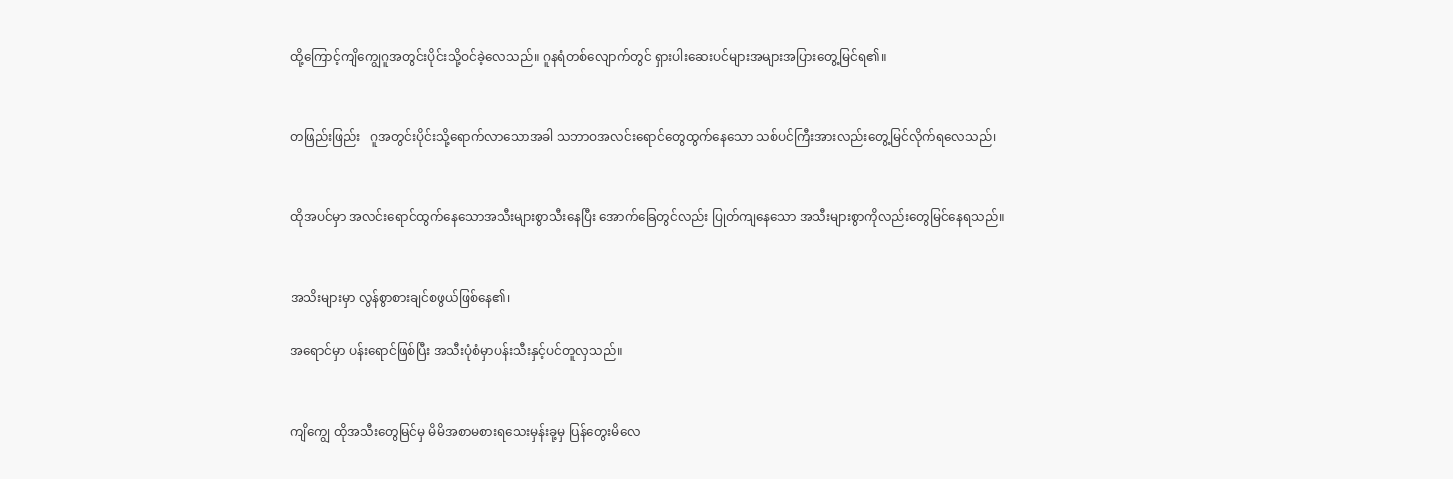ထို့ကြောင့်ကျိကျွေဂူအတွင်းပိုင်းသို့ဝင်ခဲ့လေသည်။ ဂူနရံတစ်လျောက်တွင် ရှားပါးဆေးပင်များအများအပြားတွေ့မြင်ရ၏။


တဖြည်းဖြည်း   ဂူအတွင်းပိုင်းသို့ရောက်လာသောအခါ သဘာဝအလင်းရောင်တွေထွက်နေသော သစ်ပင်ကြီးအားလည်းတွေ့မြင်လိုက်ရလေသည်၊


ထိုအပင်မှာ အလင်းရောင်ထွက်နေသောအသီးများစွာသီးနေပြီး အောက်ခြေတွင်လည်း ပြုတ်ကျနေသော အသီးများစွာကိုလည်းတွေမြင်နေရသည်။


အသိးများမှာ လွန်စွာစားချင်စဖွယ်ဖြစ်နေ၏၊

အရောင်မှာ ပန်းရောင်ဖြစ်ပြီး အသီးပုံစံမှာပန်းသီးနှင့်ပင်တူလှသည်။


ကျိကျွေ ထိုအသီးတွေမြင်မှ မိမိအစာမစားရသေးမှန်းခု့မှ ပြန်တွေးမိလေ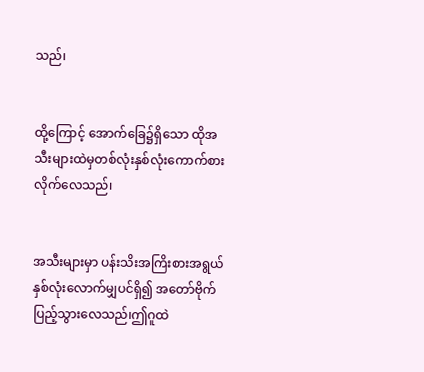သည်၊


ထို့ကြောင့် အောက်ခြေ၌ရှိသော ထိုအသီးများထဲမှတစ်လုံးနှစ်လုံးကောက်စားလိုက်လေသည်၊


အသီးများမှာ ပန်းသိးအကြိးစားအရွယ်နှစ်လုံးလောက်မျှပင်ရှိ၍ အတော်ဗိုက်ပြည့်သွားလေသည်၊ဤဂူထဲ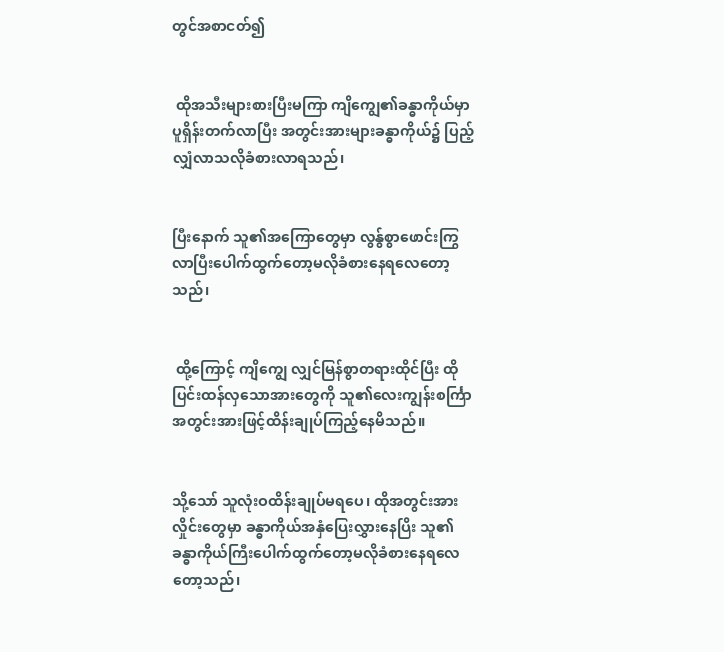တွင်အစာငတ်၍


 ထိုအသီးများစားပြီးမကြာ ကျိကျွေ၏ခန္ဓာကိုယ်မှာ ပူရှိန်းတက်လာပြီး အတွင်းအားများခန္ဓာကိုယ်၌ ပြည့်လျှံလာသလိုခံစားလာရသည်၊


ပြီးနောက် သူ၏အကြောတွေမှာ လွန်ွစွာဖောင်းကြွလာပြီးပေါက်ထွက်တော့မလိုခံစားနေရလေတော့သည်၊


 ထို့ကြောင့် ကျိကျွေ လျှင်မြန်စွာတရားထိုင်ပြီး ထိုပြင်းထန်လှသောအားတွေကို သူ၏လေးကျွန်းစင်္ကြာအတွင်းအားဖြင့်ထိန်းချုပ်ကြည့်နေမိသည်။


သို့သော် သူလုံးဝထိန်းချုပ်မရပေ၊ ထိုအတွင်းအားလှိုင်းတွေမှာ ခန္ဓာကိုယ်အနှံပြေးလွှားနေပြိး သူ၏ခန္ဓာကိုယ်ကြီးပေါက်ထွက်တော့မလိုခံစားနေရလေတော့သည်၊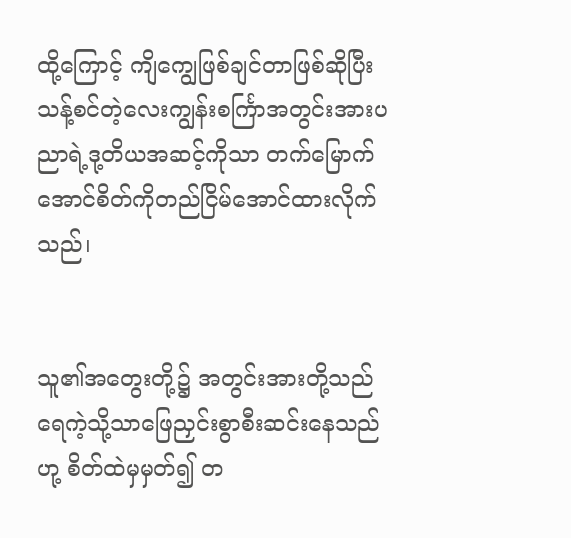ထို့ကြောင့် ကျိကျွေဖြစ်ချင်တာဖြစ်ဆိုပြီး သန့်စင်တဲ့လေးကျွန်းစင်္ကြာအတွင်းအားပညာရဲ့ဒု့တိယအဆင့်ကိုသာ တက်မြောက်အောင်စိတ်ကိုတည်ငြိမ်အောင်ထားလိုက်သည်၊


သူ၏အတွေးတို့၌ အတွင်းအားတို့သည် ရေကဲ့သို့သာဖြေညှင်းစွာစီးဆင်းနေသည်ဟု့ စိတ်ထဲမှမှတ်၍ တ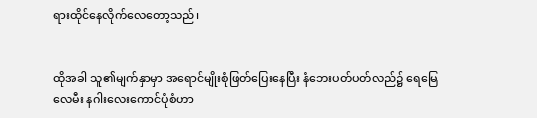ရားထိုင်နေလိုက်လေတော့သည်၊


ထိုအခါ သူ၏မျက်နှာမှာ အရောင်မျိုးစုံဖြတ်ပြေးနေပြီး နံဘေးပတ်ပတ်လည်၌ ရေမြေလေမီး နဂါးလေးကောင်ပုံစံဟာ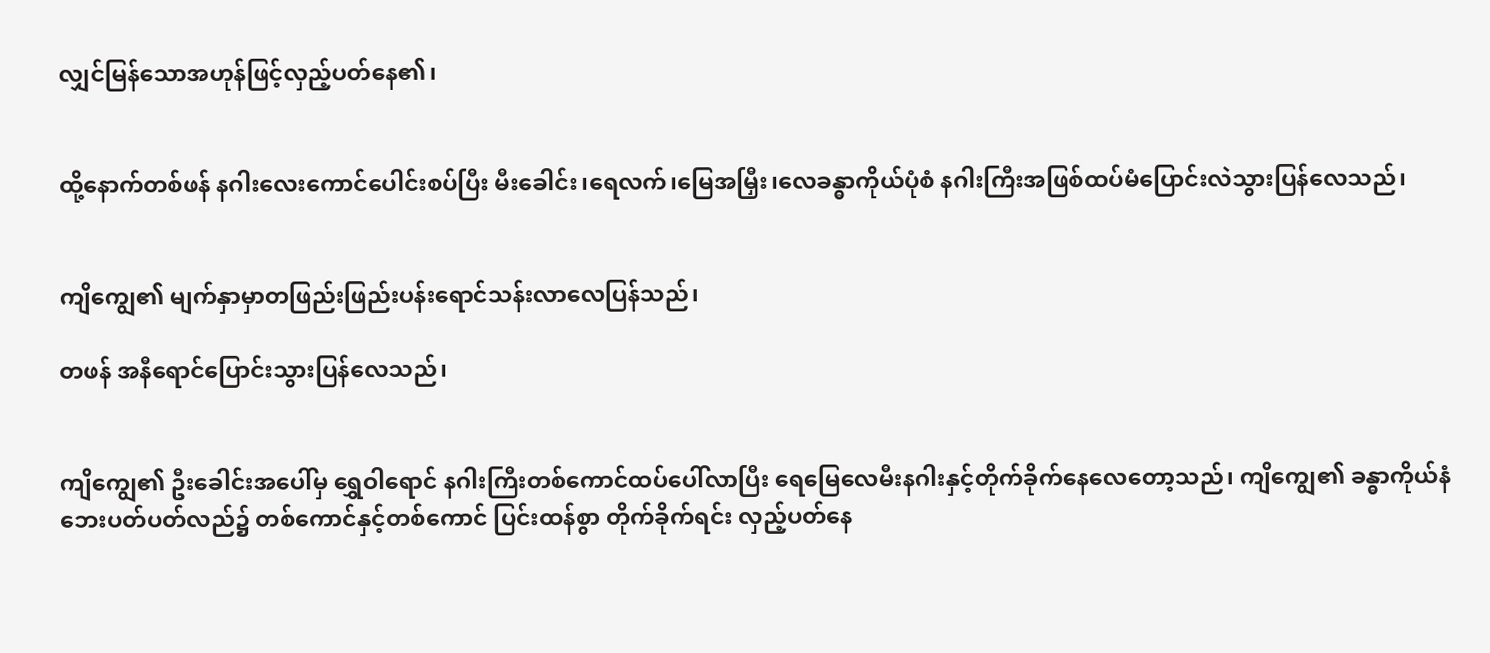လျှင်မြန်သောအဟုန်ဖြင့်လှည့်ပတ်နေ၏၊


ထို့နောက်တစ်ဖန် နဂါးလေးကောင်ပေါင်းစပ်ပြီး မီးခေါင်း၊ရေလက်၊မြေအမြှီး၊လေခန္ဓာကိုယ်ပုံစံ နဂါးကြီးအဖြစ်ထပ်မံပြောင်းလဲသွားပြန်လေသည်၊


ကျိကျွေ၏ မျက်နှာမှာတဖြည်းဖြည်းပန်းရောင်သန်းလာလေပြန်သည်၊

တဖန် အနီရောင်ပြောင်းသွားပြန်လေသည်၊


ကျိကျွေ၏ ဦးခေါင်းအပေါ်မှ ရွှေဝါရောင် နဂါးကြီးတစ်ကောင်ထပ်ပေါ်လာပြီး ရေမြေလေမီးနဂါးနှင့်တိုက်ခိုက်နေလေတော့သည်၊ ကျိကျွေ၏ ခန္ဓာကိုယ်နံဘေးပတ်ပတ်လည်၌ တစ်ကောင်နှင့်တစ်ကောင် ပြင်းထန်စွာ တိုက်ခိုက်ရင်း လှည့်ပတ်နေ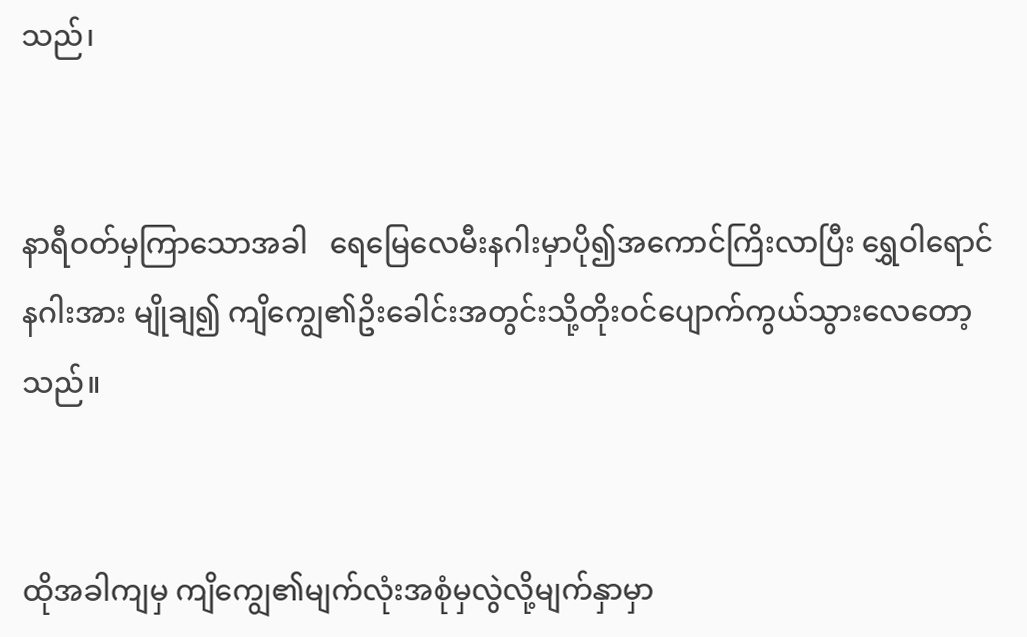သည်၊


နာရီဝတ်မှကြာသောအခါ   ရေမြေလေမီးနဂါးမှာပို၍အကောင်ကြိးလာပြီး ရွှေဝါရောင်နဂါးအား မျိုချ၍ ကျိကျွေ၏ဥိးခေါင်းအတွင်းသို့တိုးဝင်ပျောက်ကွယ်သွားလေတော့သည်။


ထိုအခါကျမှ ကျိကျွေ၏မျက်လုံးအစုံမှလွဲလို့မျက်နှာမှာ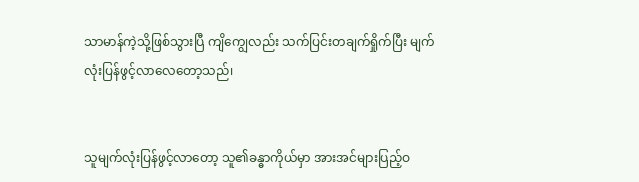သာမာန်ကဲ့သို့ဖြစ်သွားပြီ ကျိကျွေလည်း သက်ပြင်းတချက်ရှိုက်ပြီး မျက်လုံးပြန်ဖွင့်လာလေတော့သည်၊


သူမျက်လုံးပြန်ဖွင့်လာတော့ သူ၏ခန္ဓာကိုယ်မှာ အားအင်များပြည့်ဝ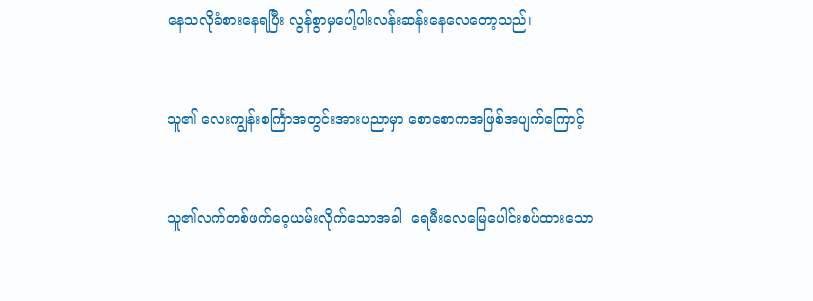နေသလိုခံစားနေရပြီး လွန်စွာမှပေါ့ပါးလန်းဆန်းနေလေတော့သည်၊


သူ၏ လေးကျွန်းစင်္ကြာအတွင်းအားပညာမှာ စောစောကအဖြစ်အပျက်ကြောင့်


သူ၏လက်တစ်ဖက်ဝေ့ယမ်းလိုက်သောအခါ  ရေမီးလေမြေပေါင်းစပ်ထားသော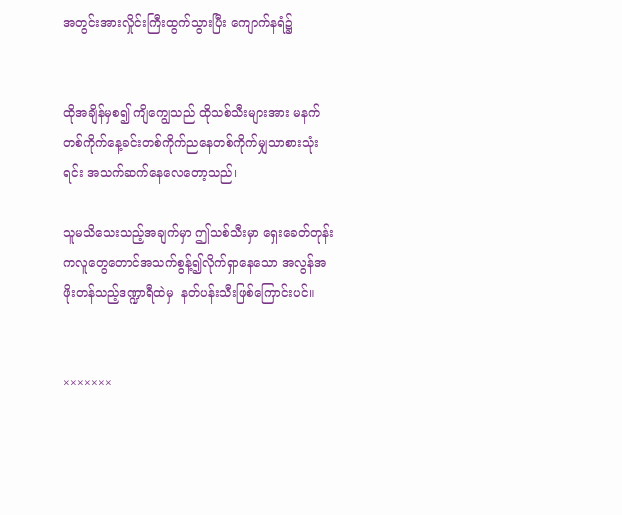အတွင်းအားလှိုင်းကြီးထွက်သွားပြီး ကျောက်နရံ၌


ထိုအချိန်မှစ၍ ကျိကျွေသည် ထိုသစ်သီးများအား မနက်တစ်ကိုက်နေ့ခင်းတစ်ကိုက်ညနေတစ်ကိုက်မျှသာစားသုံးရင်း အသက်ဆက်နေလေတော့သည်၊

သူမသိသေးသည့်အချက်မှာ ဤသစ်သီးမှာ ရှေးခေတ်တုန်းကလူတွေတောင်အသက်စွန့်၍လိုက်ရှာနေသော အလွန်အဖိုးတန်သည့်ဒဏ္ဍာရီထဲမှ  နတ်ပန်းသီးဖြစ်ကြောင်းပင်။


×××××××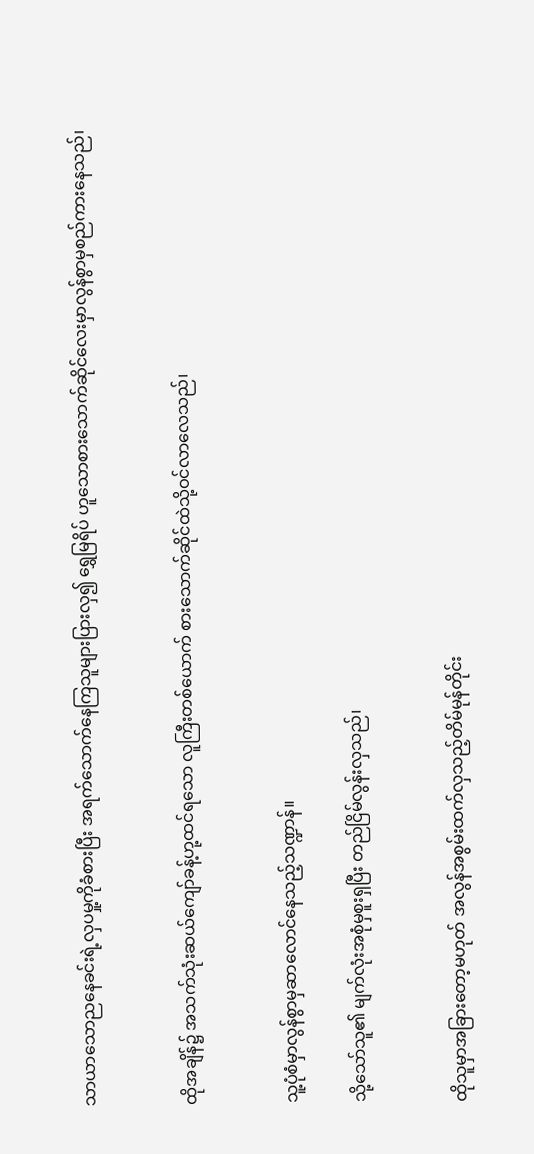သာယာသောညနေခင်းရဲ့လှပမှု့ကိုခံစားပြီး အရက်သောက်နေကြသူများပြားလှ၍ ရွှေမြရိပ် ဟူသောစားသောက်ဆိုင်လေးမှာလွန်စွာမှစည်ကားနေသည်၊


ထိုအချိန်၌ အသက်သုံးဆယ်ကျော်ခန့်ဟု့ထင်ရသော လူကြီးတစ်ယောက် စားသောက်ဆိုင်ထဲသို့ဝင်လာလေသည်၊


သူ့ပုံစံမှာလွန်စွာမှဆာလောင်နေသည့်သဏ္ဍာန်။

သို့သော်သူ၏ မျက်လုံးအစုံမှစူးရှပြီး တည်ငြိမ်လွန်းလှသည်၊


ထိုသူမှာအခြားတော့မဟုတ် အလွန်အစွမ်းထက်လှသည့်တိမ်မုန်တိုင်း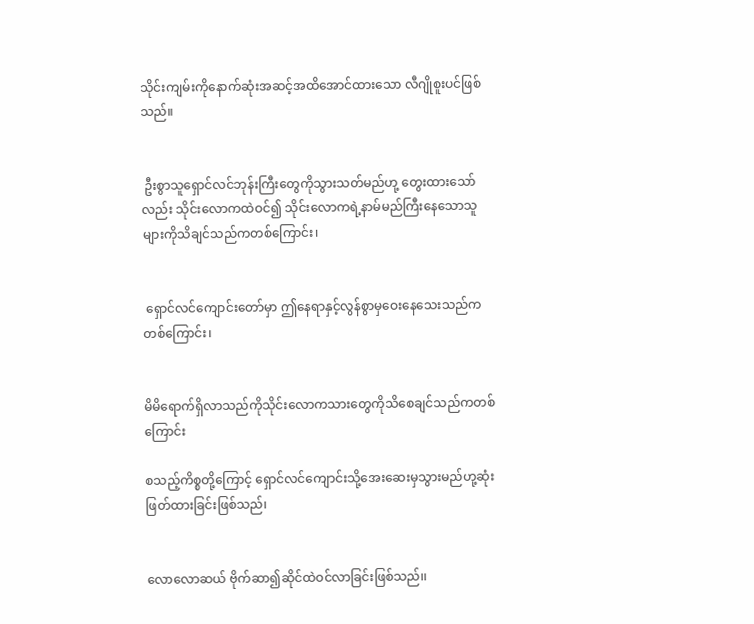သိုင်းကျမ်းကိုနောက်ဆုံးအဆင့်အထိအောင်ထားသော လီဂျိုစူးပင်ဖြစ်သည်။


 ဦးစွာသူရှောင်လင်ဘုန်းကြီးတွေကိုသွားသတ်မည်ဟု့ တွေးထားသော်လည်း သိုင်းလောကထဲဝင်၍ သိုင်းလောကရဲ့နာမ်မည်ကြီးနေသောသူများကိုသိချင်သည်ကတစ်ကြောင်း၊


 ရှောင်လင်ကျောင်းတော်မှာ ဤနေရာနှင့်လွန်စွာမှဝေးနေသေးသည်ကတစ်ကြောင်း၊


မိမိရောက်ရှိလာသည်ကိုသိုင်းလောကသားတွေကိုသိစေချင်သည်ကတစ်ကြောင်း

စသည့်ကိစ္စတို့ကြောင့် ရှောင်လင်ကျောင်းသို့အေးဆေးမှသွားမည်ဟု့ဆုံးဖြတ်ထားခြင်းဖြစ်သည်၊


လောလောဆယ် ဗိုက်ဆာ၍ဆိုင်ထဲဝင်လာခြင်းဖြစ်သည်၊၊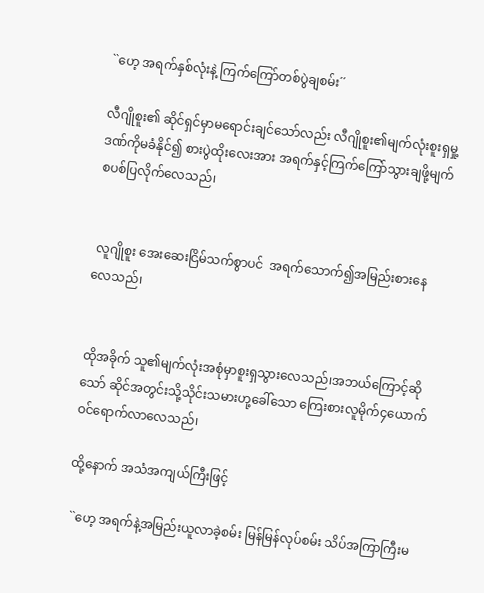``ဟေ့ အရက်နှစ်လုံးနဲ့ ကြက်ကြော်တစ်ပွဲချစမ်း´´

လီဂျိုစူး၏ ဆိုင်ရှင်မှာမရောင်းချင်သော်လည်း လီဂျိုစူး၏မျက်လုံးစူးရှမှု့ဒဏ်ကိုမခံနိုင်၍ စားပွဲထိုးလေးအား အရက်နှင့်ကြက်ကြော်သွားချဖို့မျက်စပစ်ပြလိုက်လေသည်၊


 လူဂျိုစူး အေးဆေးငြိမ်သက်စွာပင်  အရက်သောက်၍အမြည်းစားနေလေသည်၊


ထိုအခိုက် သူ၏မျက်လုံးအစုံမှာစူးရှသွားလေသည်၊အဘယ်ကြောင့်ဆိုသော် ဆိုင်အတွင်းသို့သိုင်းသမားဟု့ခေါ်သော ကြေးစားလူမိုက်၄ယောက်ဝင်ရောက်လာလေသည်၊

ထို့နောက် အသံအကျယ်ကြီးဖြင့်

 ``ဟေ့ အရက်နဲ့အမြည်းယူလာခဲ့စမ်း မြန်မြန်လုပ်စမ်း သိပ်အကြာကြီးမ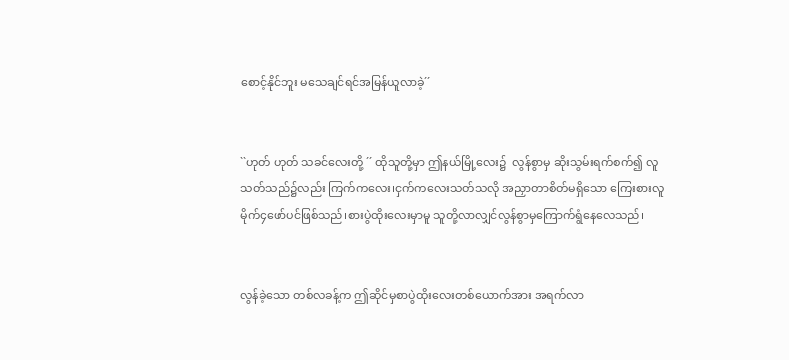စောင့်နိုင်ဘူး မသေချင်ရင်အမြန်ယူလာခဲ့´´


``ဟုတ် ဟုတ် သခင်လေးတို့ ´´ ထိုသူတို့မှာ ဤနယ်မြို့လေး၌  လွန်စွာမှ ဆိုးသွမ်းရက်စက်၍ လူသတ်သည်၌လည်း ကြက်ကလေး၊ငှက်ကလေးသတ်သလို အညှာတာစိတ်မရှိသော ကြေးစားလူမိုက်၄ဖော်ပင်ဖြစ်သည်၊စားပွဲထိုးလေးမှာမူ သူတို့လာလျှင်လွန်စွာမှကြောက်ရွံနေလေသည်၊


လွန်ခဲ့သော တစ်လခန့်က ဤဆိုင်မှစာပွဲထိုးလေးတစ်ယောက်အား အရက်လာ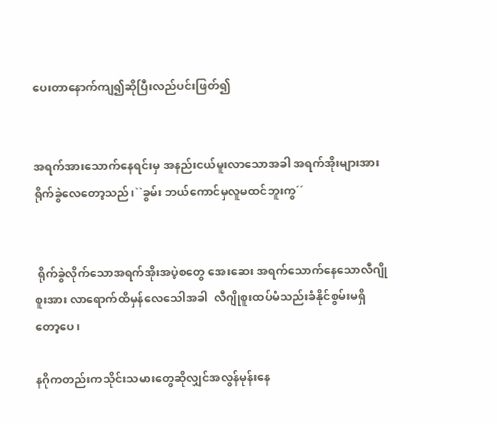ပေးတာနောက်ကျ၍ဆိုပြီးလည်ပင်းဖြတ်၍


အရက်အားသောက်နေရင်းမှ အနည်းငယ်မူးလာသောအခါ အရက်အိုးများအား ရိုက်ခွဲလေတော့သည်၊``ခွမ်း ဘယ်ကောင်မှလူမထင်ဘူးကွ´´


 ရိုက်ခွဲလိုက်သောအရက်အိုးအပဲ့စတွေ အေးဆေး အရက်သောက်နေသောလီဂျိုစူးအား လာရောက်ထိမှန်လေသေါအခါ  လီဂျိုစူးထပ်မံသည်းခံနိုင်စွမ်းမရှိတော့ပေ၊

နဂိုကတည်းကသိုင်းသမားတွေဆိုလျှင်အလွန်မုန်းနေ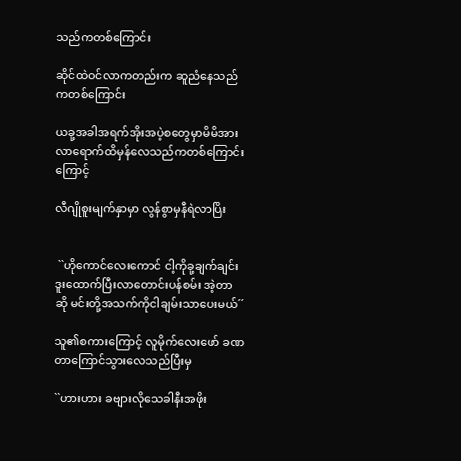သည်ကတစ်ကြောင်း

ဆိုင်ထဲဝင်လာကတည်းက ဆူညံနေသည်ကတစ်ကြောင်း

ယခု့အခါအရက်အိုးအပဲ့စတွေမှာမိမိအားလာရောက်ထိမှန်လေသည်ကတစ်ကြောင်းကြောင့်

လီဂျိုစူးမျက်နှာမှာ လွန်စွာမှနီရဲလာပြိး


 ``ဟိုကောင်လေးကောင် ငါ့ကိုခု့ချက်ချင်းဒူးထောက်ပြီးလာတောင်းပန်စမ်း အဲ့တာဆို မင်းတို့အသက်ကိုငါချမ်းသာပေးမယ်´´

သူ၏စကားကြောင့် လူမိုက်လေးဖော် ခဏတာကြောင်သွားလေသည်ပြီးမှ

``ဟားဟား ခဗျားလိုသေခါနီးအဖိုး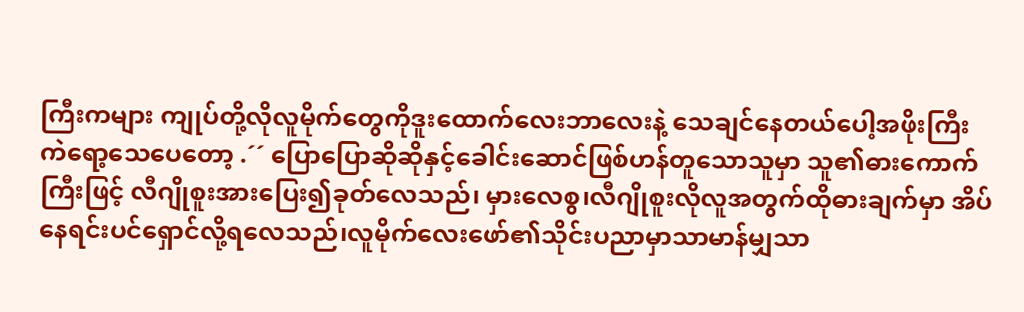ကြီးကများ ကျုပ်တို့လိုလူမိုက်တွေကိုဒူးထောက်လေးဘာလေးနဲ့ သေချင်နေတယ်ပေါ့အဖိုးကြီး ကဲရော့သေပေတော့ .´´ ပြောပြောဆိုဆိုနှင့်ခေါင်းဆောင်ဖြစ်ဟန်တူသောသူမှာ သူ၏ဓားကောက်ကြီးဖြင့် လီဂျိုစူးအားပြေး၍ခုတ်လေသည်၊ မှားလေစွ၊လီဂျိုစူးလိုလူအတွက်ထိုဓားချက်မှာ အိပ်နေရင်းပင်ရှောင်လို့ရလေသည်၊လူမိုက်လေးဖော်၏သိုင်းပညာမှာသာမာန်မျှသာ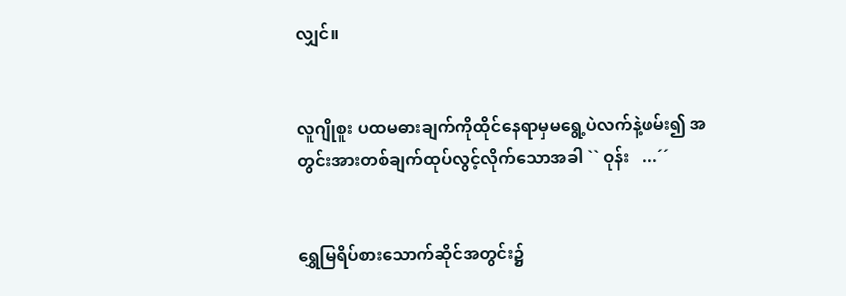လျှင်။


လူဂျိုစူး ပထမဓားချက်ကိုထိုင်နေရာမှမရွေ့ပဲလက်နဲ့ဖမ်း၍ အတွင်းအားတစ်ချက်ထုပ်လွင့်လိုက်သောအခါ `` ဝုန်း   ...´´


ရွှေမြရိပ်စားသောက်ဆိုင်အတွင်း၌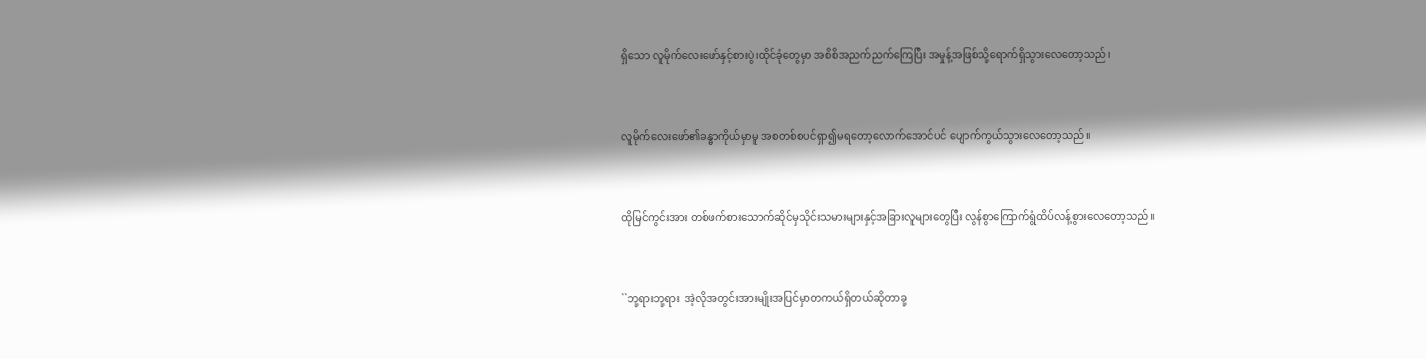ရှိသော လူမိုက်လေးဖော်နှင့်စားပွဲ၊ထိုင်ခုံတွေမှာ အစိစိအညက်ညက်ကြေပြီး အမှုန့်အဖြစ်သို့ရောက်ရှိသွားလေတော့သည်၊


လူမိုက်လေးဖော်၏ခန္ဓာကိုယ်မှာမူ အစတစ်စပင်ရှာ၍မရတော့လောက်အောင်ပင် ပျောက်ကွယ်သွားလေတော့သည်။


ထိုမြင်ကွင်းအား တစ်ဖက်စားသောက်ဆိုင်မှသိုင်းသမားများနှင့်အခြားလူများတွေပြီး လွန်စွာကြောက်ရွံထိပ်လန့်စွားလေတော့သည်။


``ဘု့ရားဘု့ရား  အဲ့လိုအတွင်းအားမျိုးအပြင်မှာတကယ်ရှိတယ်ဆိုတာခု့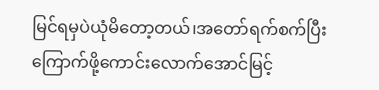မြင်ရမှပဲယုံမိတော့တယ်၊အတော်ရက်စက်ပြီးကြောက်ဖို့ကောင်းလောက်အောင်မြင့်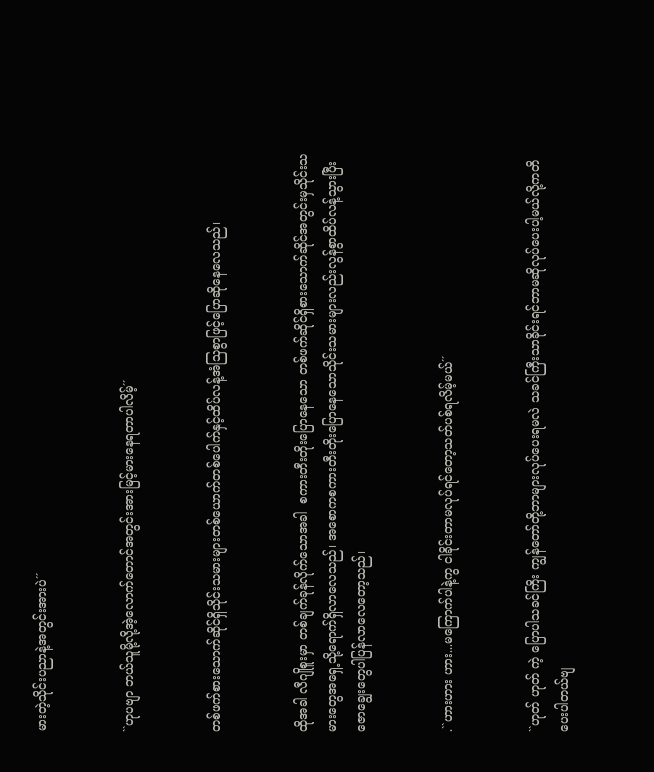မားတဲ့သိုင်းပညာနဲ့အတွင်းအားပဲ´´


``ဟုပဗျာ ဘယ်သူမို့လို့အဲ့လောက်တောင်အတွင်းအားမြင့်မားနေရတာပါလိမ့်´´


တစ်ဖက်စားသောက်ဆိုင်ရှိသိုင်းသမားများတစ်ယောက်တစ်ပေါက်နှင့်ထိပ်လန့်အံသြစွာဖြင့်ပြောဆိုနေလေသည်၊


ထိုအခါ လီဂျိုစူးမှာ တစ်ချက်ခုန်လိုက်သောအခါ  စကားတီးတိုးပြောနေသော တစ်ဖက်ဆိုင်ရှိစားသောက်ဆိုင်အတွင်းမှသိုင်းသမားတွေအရှေ့သို့ရောက်ရှိလာလေသည်၊ အစောကစကားတီးတိုးပြောနေသောသိုင်းသမားများလည်းလွန်စွာထိပ်လန့်သွားပြီးဇောချွေးတွေပါပြန်လာလေတော့သည်၊


.``ဟားဟား ဟား...မကြောက်ပါနဲ့ကွ ငါခိုင်းတာမလုပ်ရင်တော့သတ်ပစ်ရလိမ့်မယ်´´


``ဟုတ် ဟုတ် ကဲ့ ပြောပါသခင်ကြိး ကျွန်တော်တို့ဘာများလုပ်ပေးရမလဲ သခင်ကြီးသာခိုင်းရင်ဘာမဆိုလုပ်ပေးပါ့မယ်လို့ကတိပေးပါတယ်ဗျ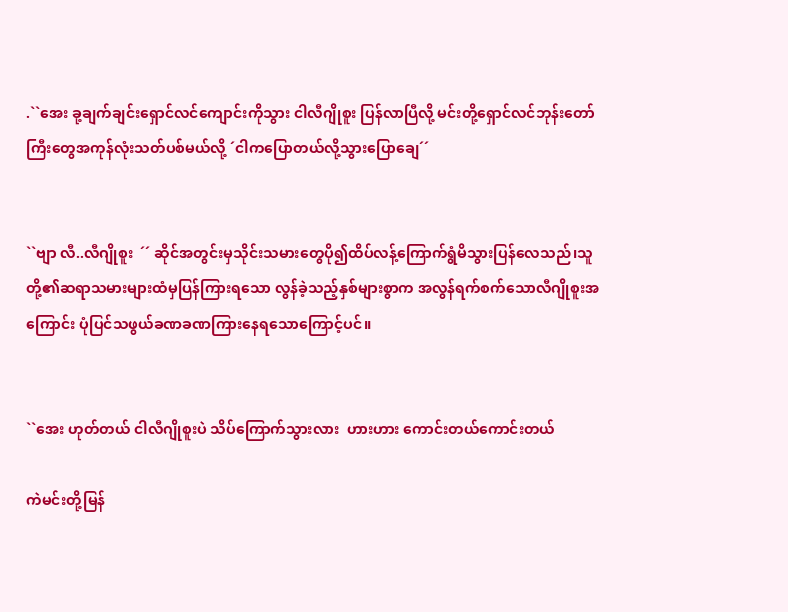.``အေး ခု့ချက်ချင်းရှောင်လင်ကျောင်းကိုသွား ငါလီဂျိုစူး ပြန်လာပြီလို့ မင်းတို့ရှောင်လင်ဘုန်းတော်ကြီးတွေအကုန်လုံးသတ်ပစ်မယ်လို့ ´ငါကပြောတယ်လို့သွားပြောချေ´´


``ဗျာ လီ..လီဂျိုစူး  ´´ ဆိုင်အတွင်းမှသိုင်းသမားတွေပို၍ထိပ်လန့်ကြောက်ရွံမိသွားပြန်လေသည်၊သူတို့၏ဆရာသမားများထံမှပြန်ကြားရသော လွန်ခဲ့သည့်နှစ်များစွာက အလွန်ရက်စက်သောလီဂျိုစူးအကြောင်း ပုံပြင်သဖွယ်ခဏခဏကြားနေရသောကြောင့်ပင်။


``အေး ဟုတ်တယ် ငါလီဂျိုစူးပဲ သိပ်ကြောက်သွားလား  ဟားဟား ကောင်းတယ်ကောင်းတယ်

ကဲမင်းတို့မြန်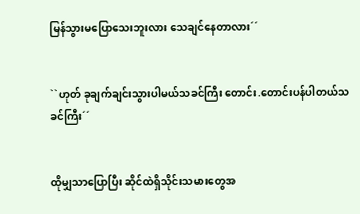မြန်သွားမပြောသေးဘူးလား သေချင်နေတာလား´´


``ဟုတ် ခုချက်ချင်းသွားပါမယ်သခင်ကြီး တောင်း.တောင်းပန်ပါတယ်သခင်ကြီး´´


ထိုမျှသာပြောပြီး ဆိုင်ထဲရှိသိုင်းသမားတွေအ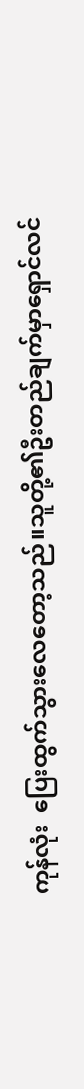ကုန်လုံး  ပြေးထွက်သွားလေတော့သည်။သူတို့၏ဦးတည်ချက်မှာရှောင်လင်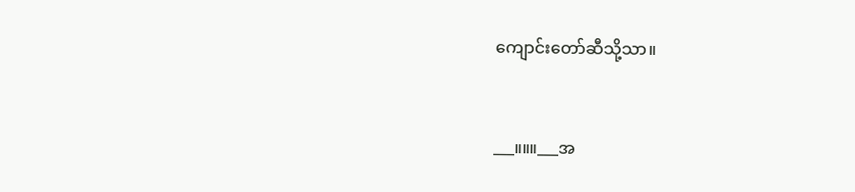ကျောင်းတော်ဆီသို့သာ။


___။။။___အ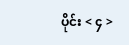ပိုင်း < ၄ >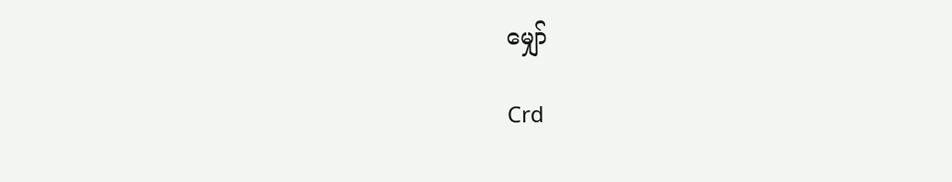မျှော်

Crd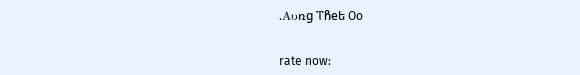.Aυռg ፐჩeե Oo


rate now: